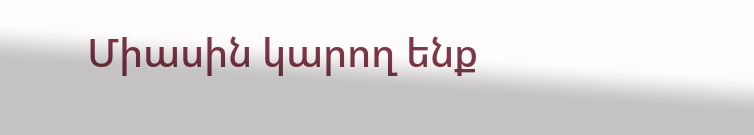Միասին կարող ենք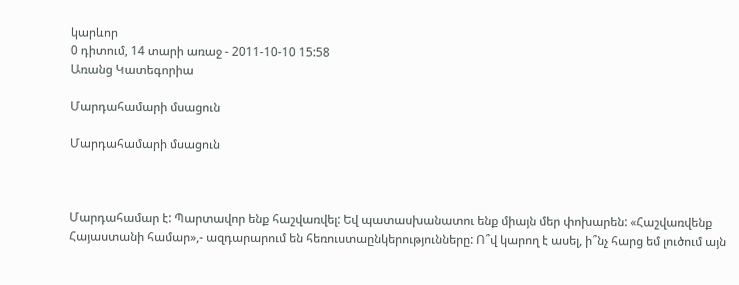կարևոր
0 դիտում, 14 տարի առաջ - 2011-10-10 15:58
Առանց Կատեգորիա

Մարդահամարի մսացուն

Մարդահամարի մսացուն



Մարդահամար է: Պարտավոր ենք հաշվառվել: Եվ պատասխանատու ենք միայն մեր փոխարեն: «Հաշվառվենք Հայաստանի համար»,- ազդարարում են հեռուստաընկերությունները: Ո՞վ կարող է ասել, ի՞նչ հարց եմ լուծում այն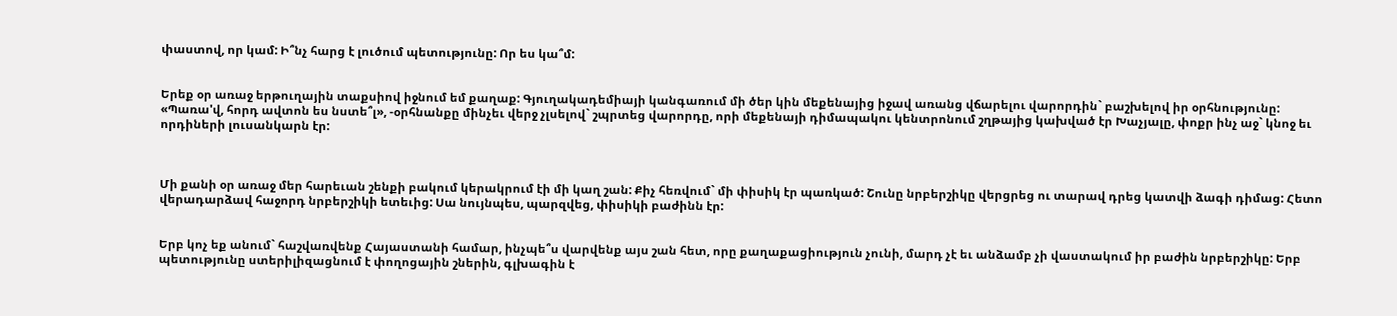փաստով, որ կամ: Ի՞նչ հարց է լուծում պետությունը: Որ ես կա՞մ:


Երեք օր առաջ երթուղային տաքսիով իջնում եմ քաղաք: Գյուղակադեմիայի կանգառում մի ծեր կին մեքենայից իջավ առանց վճարելու վարորդին` բաշխելով իր օրհնությունը: «Պառա'վ, հորդ ավտոն ես նստե՞լ», -օրհնանքը մինչեւ վերջ չլսելով` շպրտեց վարորդը, որի մեքենայի դիմապակու կենտրոնում շղթայից կախված էր Խաչյալը, փոքր ինչ աջ` կնոջ եւ որդիների լուսանկարն էր:



Մի քանի օր առաջ մեր հարեւան շենքի բակում կերակրում էի մի կաղ շան: Քիչ հեռվում` մի փիսիկ էր պառկած: Շունը նրբերշիկը վերցրեց ու տարավ դրեց կատվի ձագի դիմաց: Հետո վերադարձավ հաջորդ նրբերշիկի ետեւից: Սա նույնպես, պարզվեց, փիսիկի բաժինն էր:


Երբ կոչ եք անում` հաշվառվենք Հայաստանի համար, ինչպե՞ս վարվենք այս շան հետ, որը քաղաքացիություն չունի, մարդ չէ եւ անձամբ չի վաստակում իր բաժին նրբերշիկը: Երբ պետությունը ստերիլիզացնում է փողոցային շներին, գլխագին է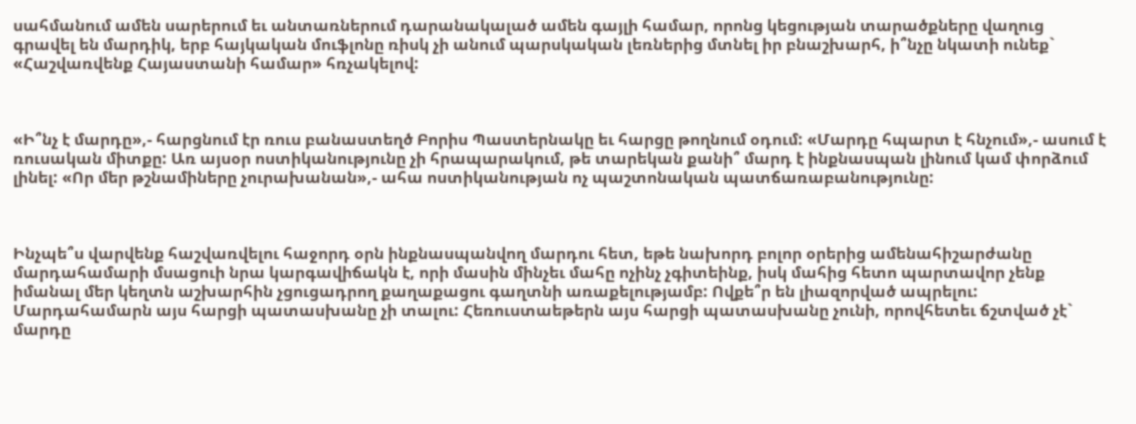սահմանում ամեն սարերում եւ անտառներում դարանակալած ամեն գայլի համար, որոնց կեցության տարածքները վաղուց գրավել են մարդիկ, երբ հայկական մուֆլոնը ռիսկ չի անում պարսկական լեռներից մտնել իր բնաշխարհ, ի՞նչը նկատի ունեք` «Հաշվառվենք Հայաստանի համար» հռչակելով:



«Ի՞նչ է մարդը»,- հարցնում էր ռուս բանաստեղծ Բորիս Պաստերնակը եւ հարցը թողնում օդում: «Մարդը հպարտ է հնչում»,- ասում է ռուսական միտքը: Առ այսօր ոստիկանությունը չի հրապարակում, թե տարեկան քանի՞ մարդ է ինքնասպան լինում կամ փորձում լինել: «Որ մեր թշնամիները չուրախանան»,- ահա ոստիկանության ոչ պաշտոնական պատճառաբանությունը:



Ինչպե՞ս վարվենք հաշվառվելու հաջորդ օրն ինքնասպանվող մարդու հետ, եթե նախորդ բոլոր օրերից ամենահիշարժանը մարդահամարի մսացուի նրա կարգավիճակն է, որի մասին մինչեւ մահը ոչինչ չգիտեինք, իսկ մահից հետո պարտավոր չենք իմանալ մեր կեղտն աշխարհին չցուցադրող քաղաքացու գաղտնի առաքելությամբ: Ովքե՞ր են լիազորված ապրելու: Մարդահամարն այս հարցի պատասխանը չի տալու: Հեռուստաեթերն այս հարցի պատասխանը չունի, որովհետեւ ճշտված չէ` մարդը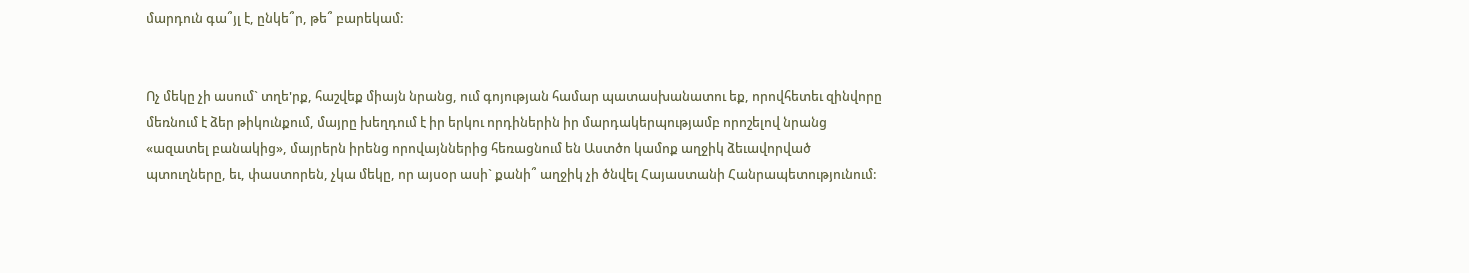մարդուն գա՞յլ է, ընկե՞ր, թե՞ բարեկամ:


Ոչ մեկը չի ասում` տղե'րք, հաշվեք միայն նրանց, ում գոյության համար պատասխանատու եք, որովհետեւ զինվորը մեռնում է ձեր թիկունքում, մայրը խեղդում է իր երկու որդիներին իր մարդակերպությամբ որոշելով նրանց «ազատել բանակից», մայրերն իրենց որովայններից հեռացնում են Աստծո կամոք աղջիկ ձեւավորված պտուղները, եւ, փաստորեն, չկա մեկը, որ այսօր ասի` քանի՞ աղջիկ չի ծնվել Հայաստանի Հանրապետությունում: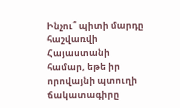Ինչու՞ պիտի մարդը հաշվառվի Հայաստանի համար, եթե իր որովայնի պտուղի ճակատագիրը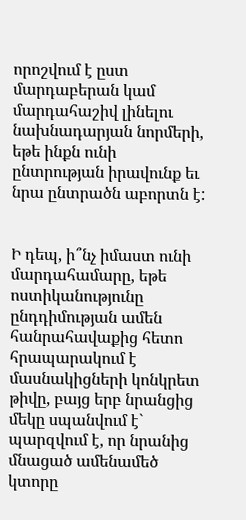որոշվում է ըստ մարդաբերան կամ մարդահաշիվ լինելու նախնադարյան նորմերի, եթե ինքն ունի ընտրության իրավունք եւ նրա ընտրածն աբորտն է:


Ի դեպ, ի՞նչ իմաստ ունի մարդահամարը, եթե ոստիկանությունը ընդդիմության ամեն հանրահավաքից հետո հրապարակում է մասնակիցների կոնկրետ թիվը, բայց երբ նրանցից մեկը սպանվում է` պարզվում է, որ նրանից մնացած ամենամեծ կտորը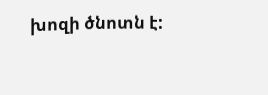խոզի ծնոտն է: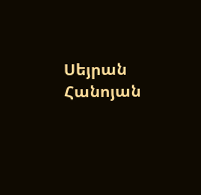Սեյրան Հանոյան